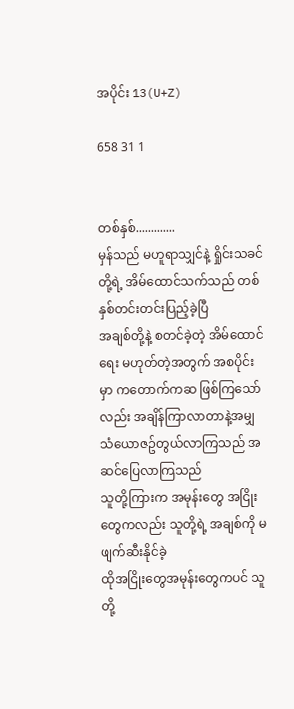အပိုင်း 13(U+Z)

658 31 1


တစ်နှစ်.............
မှန်သည် မဟူရာသျှင်နဲ့ ရှိုင်းသခင်တို့ရဲ့ အိမ်ထောင်သက်သည် တစ်နှစ်တင်းတင်းပြည့်ခဲ့ပြီ
အချစ်တို့နဲ့ စတင်ခဲ့တဲ့ အိမ်ထောင်ရေး မဟုတ်တဲ့အတွက် အစပိုင်းမှာ ကတောက်ကဆ ဖြစ်ကြသော်လည်း အချိန်ကြာလာတာနဲ့အမျှ သံယောဇဥ်တွယ်လာကြသည် အဆင်ပြေလာကြသည်
သူတို့ကြားက အမုန်းတွေ အငြိုးတွေကလည်း သူတို့ရဲ့ အချစ်ကို မဖျက်ဆီးနိုင်ခဲ့
ထိုအငြိုးတွေအမုန်းတွေကပင် သူတို့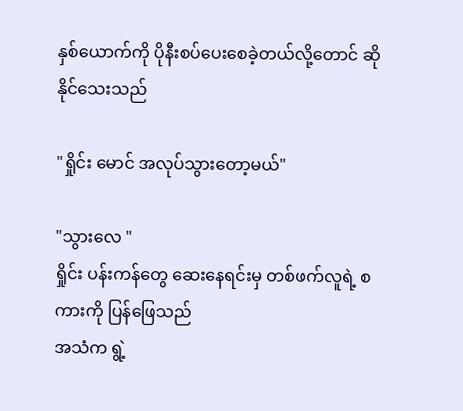နှစ်ယောက်ကို ပိုနီးစပ်ပေးစေခဲ့တယ်လို့တောင် ဆိုနိုင်သေးသည်

"ရှိုင်း မောင် အလုပ်သွားတော့မယ်"

"သွားလေ "
ရှိုင်း ပန်းကန်တွေ ဆေးနေရင်းမှ တစ်ဖက်လူရဲ့ စကားကို ပြန်ဖြေသည်
အသံက ရွဲ့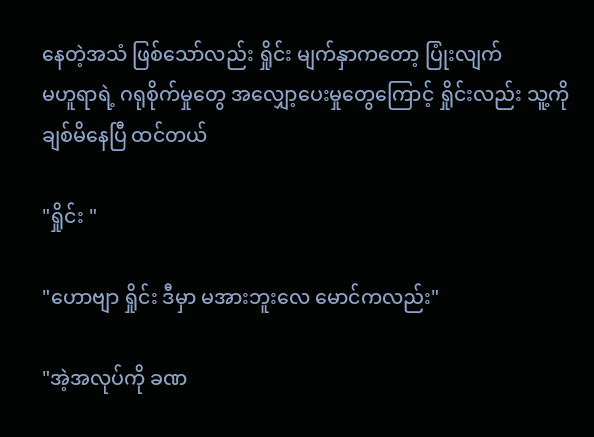နေတဲ့အသံ ဖြစ်သော်လည်း ရှိုင်း မျက်နှာကတော့ ပြုံးလျက်
မဟူရာရဲ့ ဂရုစိုက်မှုတွေ အလျှော့ပေးမှုတွေကြောင့် ရှိုင်းလည်း သူ့ကို ချစ်မိနေပြီ ထင်တယ်

"ရှိုင်း "

"ဟောဗျာ ရှိုင်း ဒီမှာ မအားဘူးလေ မောင်ကလည်း"

"အဲ့အလုပ်ကို ခဏ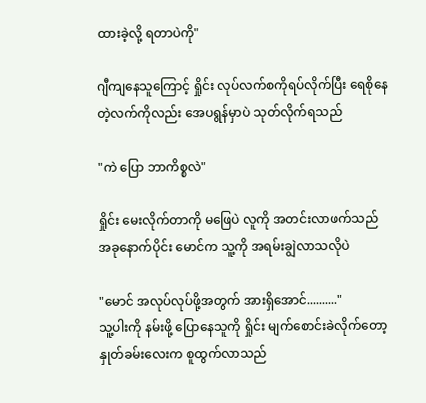ထားခဲ့လို့ ရတာပဲကို"

ဂျီကျနေသူကြောင့် ရှိုင်း လုပ်လက်စကိုရပ်လိုက်ပြီး ရေစိုနေတဲ့လက်ကိုလည်း အေပရွန်မှာပဲ သုတ်လိုက်ရသည်

"ကဲ ပြော ဘာကိစ္စလဲ"

ရှိုင်း မေးလိုက်တာကို မဖြေပဲ လူကို အတင်းလာဖက်သည်
အခုနောက်ပိုင်း မောင်က သူ့ကို အရမ်းချွဲလာသလိုပဲ

"မောင် အလုပ်လုပ်ဖို့အတွက် အားရှိအောင်.........."
သူ့ပါးကို နမ်းဖို့ ပြောနေသူကို ရှိုင်း မျက်စောင်းခဲလိုက်တော့ နှုတ်ခမ်းလေးက စူထွက်လာသည်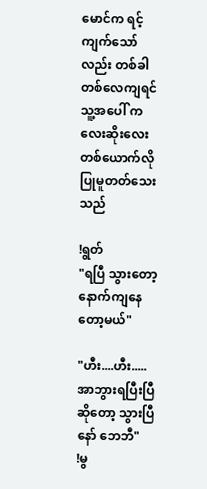မောင်က ရင့်ကျက်သော်လည်း တစ်ခါတစ်လေကျရင် သူ့အပေါ် ကလေးဆိုးလေးတစ်ယောက်လို ပြုမူတတ်သေးသည်

!ရွတ်
"ရပြီ သွားတော့ နောက်ကျနေတော့မယ်"

"ဟီး....ဟီး.....အာဘွားရပြီးပြီဆိုတော့ သွားပြီနော် ဘေဘီ"
!မွ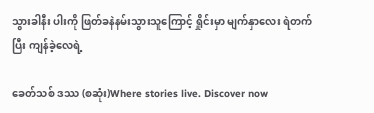သွားခါနီး ပါးကို ဖြတ်ခနဲနမ်းသွားသူကြောင့် ရှိုင်းမှာ မျက်နှာလေး ရဲတက်ပြီး ကျန်ခဲ့လေရဲ့

ခေတ်သစ် ဒဿ (စဆုံး)Where stories live. Discover now